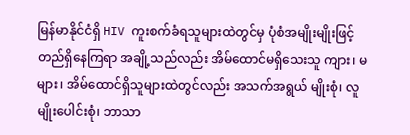မြန်မာနိုင်ငံရှိ HIV ကူးစက်ခံရသူများထဲတွင်မှ ပုံစံအမျိုးမျိုးဖြင့် တည်ရှိနေကြရာ အချို့သည်လည်း အိမ်ထောင်မရှိသေးသူ ကျား၊ မများ၊ အိမ်ထောင်ရှိသူများထဲတွင်လည်း အသက်အရွယ် မျိုးစုံ၊ လူမျိုးပေါင်းစုံ၊ ဘာသာ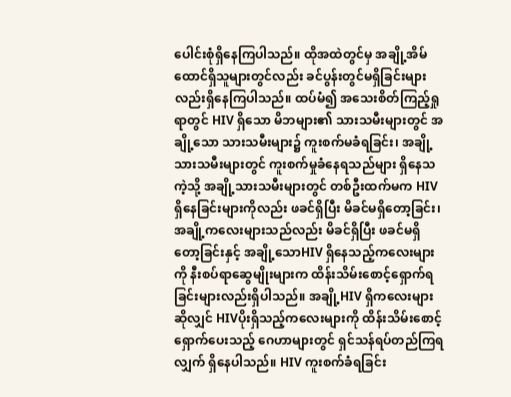ပေါင်းစုံရှိနေကြပါသည်။ ထိုအထဲတွင်မှ အချို့အိမ်ထောင်ရှိသူများတွင်လည်း ခင်ပွန်းတွင်မရှိခြင်းများလည်းရှိနေကြပါသည်။ ထပ်မံ၍ အသေးစိတ်ကြည့်ရှုရာတွင် HIV ရှိသော မိဘများ၏ သားသမီးများတွင် အချို့သော သားသမီးများ၌ ကူးစက်မခံရခြင်း၊ အချို့သားသမီးများတွင် ကူးစက်မှုခံနေရသည်များ ရှိနေသကဲ့သို့ အချို့သားသမီးများတွင် တစ်ဦးထက်မက HIV ရှိနေခြင်းများကိုလည်း ဖခင်ရှိပြီး မိခင်မရှိတော့ခြင်း၊ အချို့ကလေးများသည်လည်း မိခင်ရှိပြီး ဖခင်မရှိတော့ခြင်းနှင့် အချို့သောHIV ရှိနေသည့်ကလေးများကို နီးစပ်ရာဆွေမျိုးများက ထိန်းသိမ်းစောင့်ရှောက်ရခြင်းများလည်းရှိပါသည်။ အချို့HIV ရှိကလေးများဆိုလျှင် HIVပိုးရှိသည့်ကလေးများကို ထိန်းသိမ်းစောင့်ရှောက်ပေးသည့် ဂေဟာများတွင် ရှင်သန်ရပ်တည်ကြရလျှက် ရှိနေပါသည်။ HIV ကူးစက်ခံရခြင်း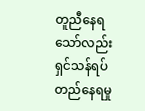တူညီနေရသော်လည်း ရှင်သန်ရပ်တည်နေရမှု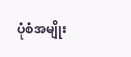ပုံစံအမျိုး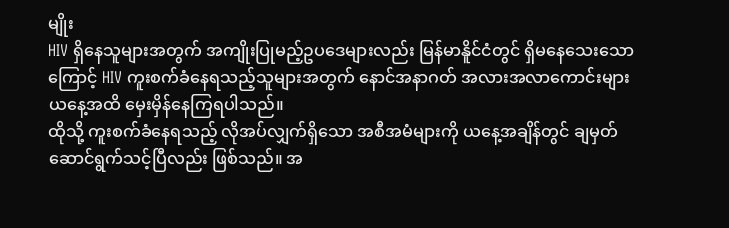မျိုး
HIV ရှိနေသူများအတွက် အကျိုးပြုမည့်ဥပဒေများလည်း မြန်မာနိူင်ငံတွင် ရှိမနေသေးသောကြောင့် HIV ကူးစက်ခံနေရသည့်သူများအတွက် နောင်အနာဂတ် အလားအလာကောင်းများ ယနေ့အထိ မှေးမှိန်နေကြရပါသည်။
ထိုသို့ ကူးစက်ခံနေရသည့် လိုအပ်လျှက်ရှိသော အစီအမံများကို ယနေ့အချိန်တွင် ချမှတ်ဆောင်ရွက်သင့်ပြီလည်း ဖြစ်သည်။ အ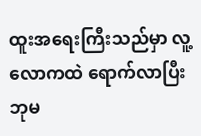ထူးအရေးကြီးသည်မှာ လူ့လောကထဲ ရောက်လာပြီး ဘုမ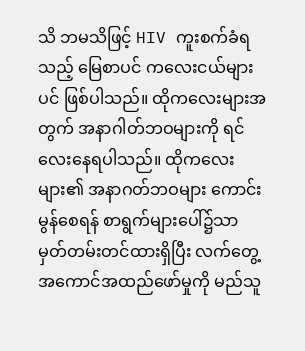သိ ဘမသိဖြင့် HIV ကူးစက်ခံရသည့် မြေစာပင် ကလေးငယ်များပင် ဖြစ်ပါသည်။ ထိုကလေးများအတွက် အနာဂါတ်ဘဝများကို ရင်လေးနေရပါသည်။ ထိုကလေးများ၏ အနာဂတ်ဘဝများ ကောင်းမွန်စေရန် စာရွက်များပေါ်၌သာ မှတ်တမ်းတင်ထားရှိပြီး လက်တွေ့အကောင်အထည်ဖော်မှုကို မည်သူ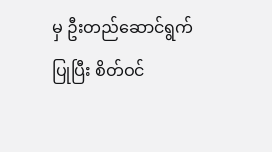မှ ဦးတည်ဆောင်ရွက်ပြုပြီး စိတ်ဝင်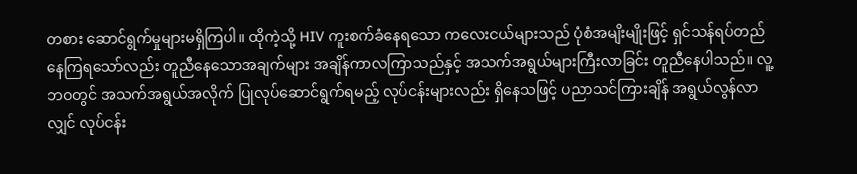တစား ဆောင်ရွက်မှုများမရှိကြပါ။ ထိုကဲ့သို့ HIV ကူးစက်ခံနေရသော ကလေးငယ်များသည် ပုံစံအမျိးမျိုးဖြင့် ရှင်သန်ရပ်တည်နေကြရသော်လည်း တူညီနေသောအချက်များ အချိန်ကာလကြာသည်နှင့် အသက်အရွယ်များကြီးလာခြင်း တူညီနေပါသည်။ လူ့ဘဝတွင် အသက်အရွယ်အလိုက် ပြုလုပ်ဆောင်ရွက်ရမည့် လုပ်ငန်းများလည်း ရှိနေသဖြင့် ပညာသင်ကြားချိန် အရွယ်လွန်လာလျှင် လုပ်ငန်း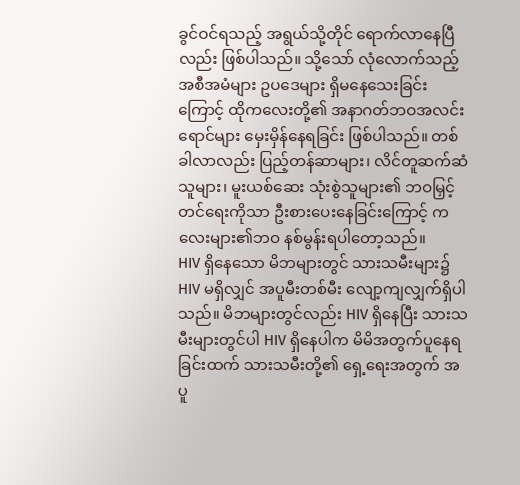ခွင်ဝင်ရသည့် အရွယ်သို့တိုင် ရောက်လာနေပြီလည်း ဖြစ်ပါသည်။ သို့သော် လုံလောက်သည့် အစီအမံများ ဥပဒေများ ရှိမနေသေးခြင်းကြောင့် ထိုကလေးတို့၏ အနာဂတ်ဘဝအလင်းရောင်များ မှေးမှိန်နေရခြင်း ဖြစ်ပါသည်။ တစ်ခါလာလည်း ပြည့်တန်ဆာများ၊ လိင်တူဆက်ဆံသူများ၊ မူးယစ်ဆေး သုံးစွဲသူများ၏ ဘဝမြှင့်တင်ရေးကိုသာ ဦးစားပေးနေခြင်းကြောင့် ကလေးများ၏ဘဝ နစ်မွန်းရပါတော့သည်။
HIV ရှိနေသော မိဘများတွင် သားသမီးများ၌ HIV မရှိလျှင် အပူမီးတစ်မီး လျော့ကျလျှက်ရှိပါသည်။ မိဘများတွင်လည်း HIV ရှိနေပြီး သားသမီးများတွင်ပါ HIV ရှိနေပါက မိမိအတွက်ပူနေရခြင်းထက် သားသမီးတို့၏ ရှေ့ရေးအတွက် အပူ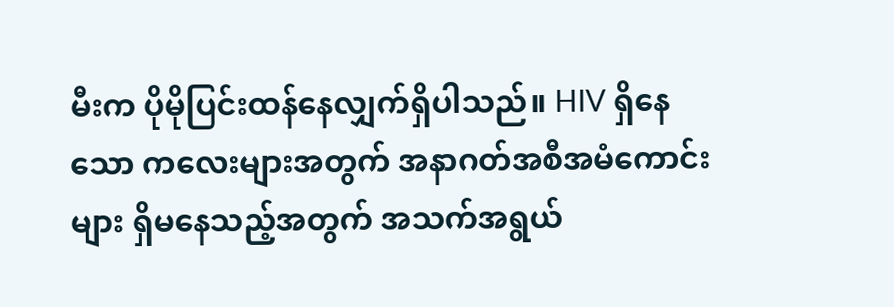မီးက ပိုမိုပြင်းထန်နေလျှက်ရှိပါသည်။ HIV ရှိနေသော ကလေးများအတွက် အနာဂတ်အစီအမံကောင်းများ ရှိမနေသည့်အတွက် အသက်အရွယ်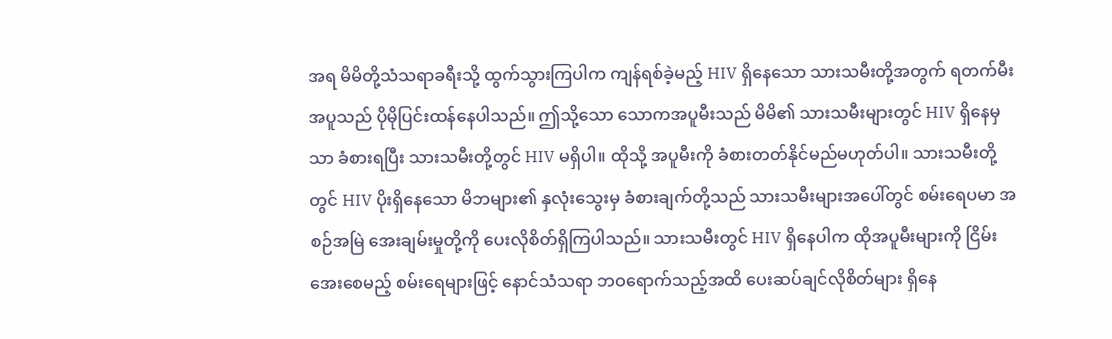အရ မိမိတို့သံသရာခရီးသို့ ထွက်သွားကြပါက ကျန်ရစ်ခဲ့မည့် HIV ရှိနေသော သားသမီးတို့အတွက် ရတက်မီးအပူသည် ပိုမိုပြင်းထန်နေပါသည်။ ဤသို့သော သောကအပူမီးသည် မိမိ၏ သားသမီးများတွင် HIV ရှိနေမှသာ ခံစားရပြီး သားသမီးတို့တွင် HIV မရှိပါ။ ထိုသို့ အပူမီးကို ခံစားတတ်နိုင်မည်မဟုတ်ပါ။ သားသမီးတို့တွင် HIV ပိုးရှိနေသော မိဘများ၏ နှလုံးသွေးမှ ခံစားချက်တို့သည် သားသမီးများအပေါ်တွင် စမ်းရေပမာ အစဉ်အမြဲ အေးချမ်းမှုတို့ကို ပေးလိုစိတ်ရှိကြပါသည်။ သားသမီးတွင် HIV ရှိနေပါက ထိုအပူမီးများကို ငြိမ်းအေးစေမည့် စမ်းရေများဖြင့် နောင်သံသရာ ဘဝရောက်သည့်အထိ ပေးဆပ်ချင်လိုစိတ်များ ရှိနေ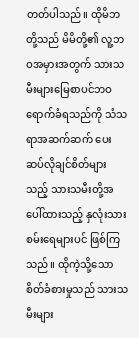တတ်ပါသည်။ ထိုမိဘတို့သည် မိမိတို့၏ လူ့ဘဝအမှားအတွက် သားသမီးများမြေစာပင်ဘဝရောက်ခံရသည်ကို သံသရာအဆက်ဆက် ပေးဆပ်လိုချင်စိတ်များသည့် သားသမီးတို့အပေါ်ထားသည့် နှလုံးသား စမ်းရေများပင် ဖြစ်ကြသည်။ ထိုကဲ့သို့သော စိတ်ခံစားမှုသည် သားသမီးများ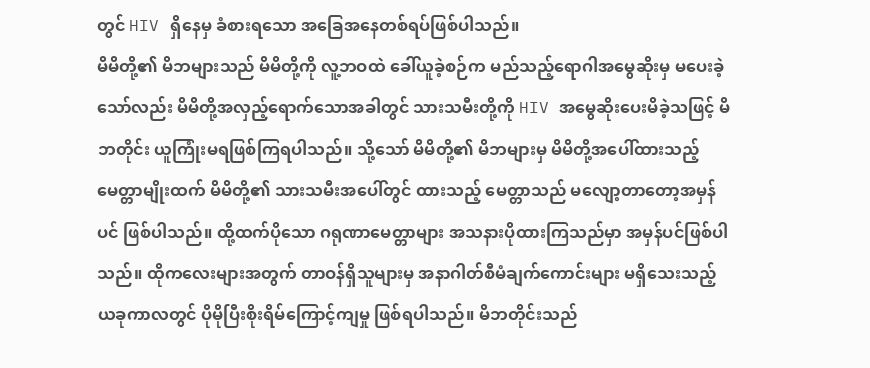တွင် HIV ရှိနေမှ ခံစားရသော အခြေအနေတစ်ရပ်ဖြစ်ပါသည်။
မိမိတို့၏ မိဘများသည် မိမိတို့ကို လူ့ဘဝထဲ ခေါ်ယူခဲ့စဉ်က မည်သည့်ရောဂါအမွေဆိုးမှ မပေးခဲ့သော်လည်း မိမိတို့အလှည့်ရောက်သောအခါတွင် သားသမီးတို့ကို HIV အမွေဆိုးပေးမိခဲ့သဖြင့် မိဘတိုင်း ယူကြုံးမရဖြစ်ကြရပါသည်။ သို့သော် မိမိတို့၏ မိဘများမှ မိမိတို့အပေါ်ထားသည့် မေတ္တာမျိုးထက် မိမိတို့၏ သားသမီးအပေါ်တွင် ထားသည့် မေတ္တာသည် မလျော့တာတော့အမှန်ပင် ဖြစ်ပါသည်။ ထို့ထက်ပိုသော ဂရုဏာမေတ္တာများ အသနားပိုထားကြသည်မှာ အမှန်ပင်ဖြစ်ပါသည်။ ထိုကလေးများအတွက် တာဝန်ရှိသူများမှ အနာဂါတ်စီမံချက်ကောင်းများ မရှိသေးသည့် ယခုကာလတွင် ပိုမိုပြီးစိုးရိမ်ကြောင့်ကျမှု ဖြစ်ရပါသည်။ မိဘတိုင်းသည်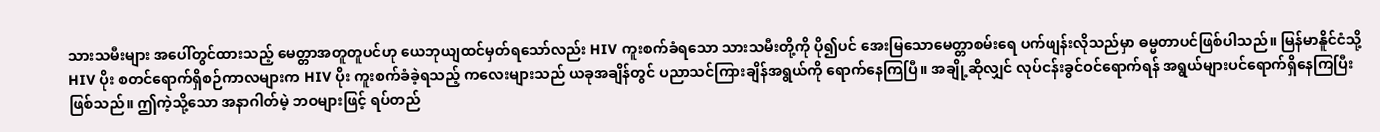သားသမီးများ အပေါ်တွင်ထားသည့် မေတ္တာအတူတူပင်ဟု ယေဘုယျထင်မှတ်ရသော်လည်း HIV ကူးစက်ခံရသော သားသမီးတို့ကို ပို၍ပင် အေးမြသောမေတ္တာစမ်းရေ ပက်ဖျန်းလိုသည်မှာ ဓမ္မတာပင်ဖြစ်ပါသည်။ မြန်မာနိူင်ငံသို့ HIV ပိုး စတင်ရောက်ရှိစဉ်ကာလများက HIV ပိုး ကူးစက်ခံခဲ့ရသည့် ကလေးများသည် ယခုအချိန်တွင် ပညာသင်ကြားချိန်အရွယ်ကို ရောက်နေကြပြီ။ အချို့ဆိုလျှင် လုပ်ငန်းခွင်ဝင်ရောက်ရန် အရွယ်များပင်ရောက်ရှိနေကြပြီး ဖြစ်သည်။ ဤကဲ့သို့သော အနာဂါတ်မဲ့ ဘဝများဖြင့် ရပ်တည်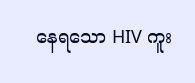နေရသော HIV ကူး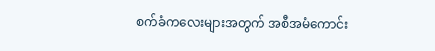စက်ခံကလေးများအတွက် အစီအမံကောင်း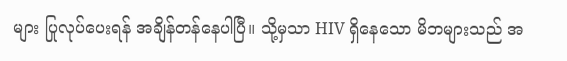များ ပြုလုပ်ပေးရန် အချိန်တန်နေပါပြီ။ သို့မှသာ HIV ရှိနေသော မိဘများသည် အ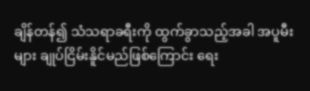ချိန်တန်၍ သံသရာခရီးကို ထွက်ခွာသည့်အခါ အပူမီးများ ချုပ်ငြိမ်းနိူင်မည်ဖြစ်ကြောင်း ရေး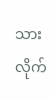သားလိုက်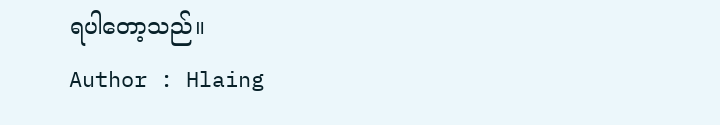ရပါတော့သည်။
Author : Hlaing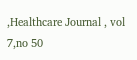,Healthcare Journal , vol 7,no 50